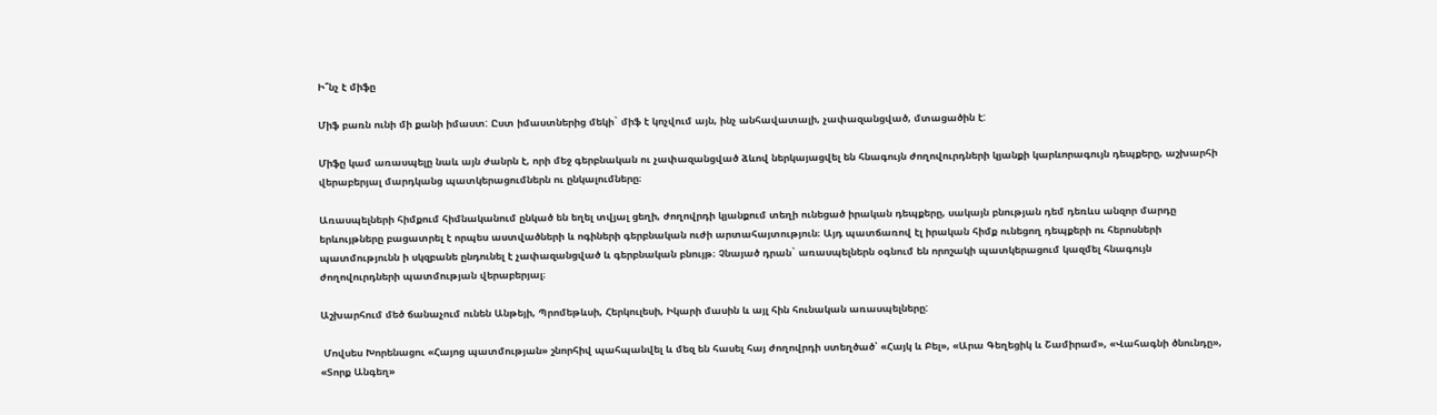Ի՞նչ է միֆը

Միֆ բառն ունի մի քանի իմաստ: Ըստ իմաստներից մեկի` միֆ է կոչվում այն, ինչ անհավատալի, չափազանցված, մտացածին է:

Միֆը կամ առասպելը նաև այն ժանրն է, որի մեջ գերբնական ու չափազանցված ձևով ներկայացվել են հնագույն ժողովուրդների կյանքի կարևորագույն դեպքերը, աշխարհի վերաբերյալ մարդկանց պատկերացումներն ու ընկալումները։

Առասպելների հիմքում հիմնականում ընկած են եղել տվյալ ցեղի, ժողովրդի կյանքում տեղի ունեցած իրական դեպքերը, սակայն բնության դեմ դեռևս անզոր մարդը երևույթները բացատրել է որպես աստվածների և ոգիների գերբնական ուժի արտահայտություն։ Այդ պատճառով էլ իրական հիմք ունեցող դեպքերի ու հերոսների պատմությունն ի սկզբանե ընդունել է չափազանցված և գերբնական բնույթ։ Չնայած դրան` առասպելներն օգնում են որոշակի պատկերացում կազմել հնագույն ժողովուրդների պատմության վերաբերյալ։

Աշխարհում մեծ ճանաչում ունեն Անթեյի, Պրոմեթևսի, Հերկուլեսի, Իկարի մասին և այլ հին հունական առասպելները:

 Մովսես Խորենացու «Հայոց պատմության» շնորհիվ պահպանվել և մեզ են հասել հայ ժողովրդի ստեղծած՝ «Հայկ և Բել», «Արա Գեղեցիկ և Շամիրամ», «Վահագնի ծնունդը», «Տորք Անգեղ»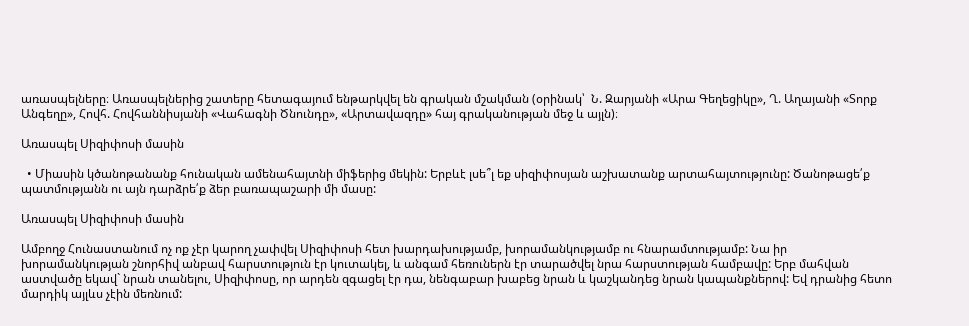առասպելները։ Առասպելներից շատերը հետագայում ենթարկվել են գրական մշակման (օրինակ՝  Ն. Զարյանի «Արա Գեղեցիկը», Ղ. Աղայանի «Տորք Անգեղը», Հովհ. Հովհաննիսյանի «Վահագնի Ծնունդը», «Արտավազդը» հայ գրականության մեջ և այլն)։

Առասպել Սիզիփոսի մասին

  • Միասին կծանոթանանք հունական ամենահայտնի միֆերից մեկին: Երբևէ լսե՞լ եք սիզիփոսյան աշխատանք արտահայտությունը: Ծանոթացե՛ք պատմությանն ու այն դարձրե՛ք ձեր բառապաշարի մի մասը:

Առասպել Սիզիփոսի մասին

Ամբողջ Հունաստանում ոչ ոք չէր կարող չափվել Սիզիփոսի հետ խարդախությամբ, խորամանկությամբ ու հնարամտությամբ: Նա իր խորամանկության շնորհիվ անբավ հարստություն էր կուտակել, և անգամ հեռուներն էր տարածվել նրա հարստության համբավը: Երբ մահվան աստվածը եկավ` նրան տանելու, Սիզիփոսը, որ արդեն զգացել էր դա, նենգաբար խաբեց նրան և կաշկանդեց նրան կապանքներով: Եվ դրանից հետո մարդիկ այլևս չէին մեռնում: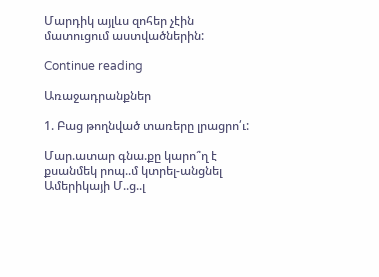Մարդիկ այլևս զոհեր չէին մատուցում աստվածներին:

Continue reading

Առաջադրանքներ

1. Բաց թողնված տառերը լրացրո՛ւ:

Մար.ատար գնա.քը կարո՞ղ է քսանմեկ րոպ..մ կտրել-անցնել Ամերիկայի Մ..ց..լ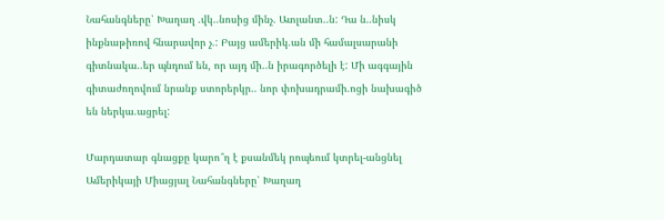Նահանգները՝ Խաղաղ .վկ..նոսից մինչ. Ատլանտ..ն: Դա ն..նիսկ ինքնաթիռով հնարավոր չ.: Բայց ամերիկ.ան մի համալսարանի գիտնակա..եր պնդում են, որ այդ մի..ն իրագործելի է: Մի ագգային գիտաժողովում նրանք ստորերկր.. նոր փոխադրամի.ոցի նախագիծ են ներկա.ացրել:

Մարդատար գնացքը կարո՞ղ է քսանմեկ րոպեում կտրել-անցնել Ամերիկայի Միացյալ Նահանգները՝ Խաղաղ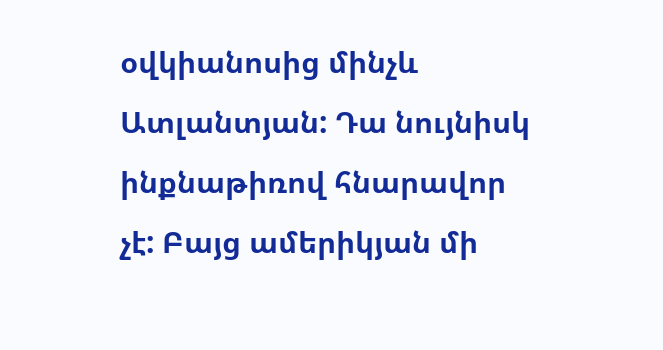օվկիանոսից մինչև Ատլանտյան: Դա նույնիսկ ինքնաթիռով հնարավոր չէ: Բայց ամերիկյան մի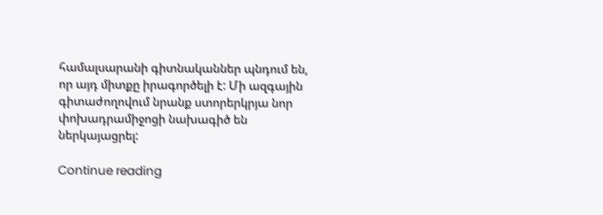համալսարանի գիտնականներ պնդում են, որ այդ միտքը իրագործելի է: Մի ազգային գիտաժողովում նրանք ստորերկրյա նոր փոխադրամիջոցի նախագիծ են ներկայացրել:

Continue reading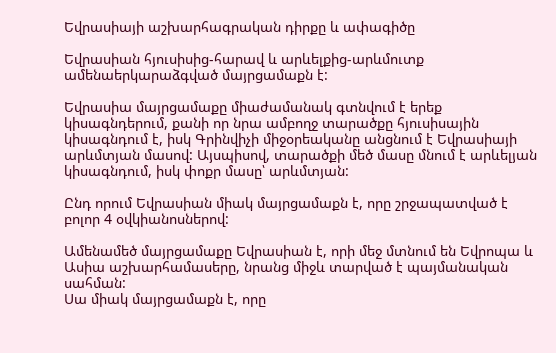Եվրասիայի աշխարհագրական դիրքը և ափագիծը

Եվրասիան հյուսիսից-հարավ և արևելքից-արևմուտք ամենաերկարաձգված մայրցամաքն է:

Եվրասիա մայրցամաքը միաժամանակ գտնվում է երեք կիսագնդերում, քանի որ նրա ամբողջ տարածքը հյուսիսային կիսագնդում է, իսկ Գրինվիչի միջօրեականը անցնում է Եվրասիայի արևմտյան մասով: Այսպիսով, տարածքի մեծ մասը մնում է արևելյան կիսագնդում, իսկ փոքր մասը՝ արևմտյան:

Ընդ որում Եվրասիան միակ մայրցամաքն է, որը շրջապատված է բոլոր 4 օվկիանոսներով:

Ամենամեծ մայրցամաքը Եվրասիան է, որի մեջ մտնում են Եվրոպա և Ասիա աշխարհամասերը, նրանց միջև տարված է պայմանական սահման:
Սա միակ մայրցամաքն է, որը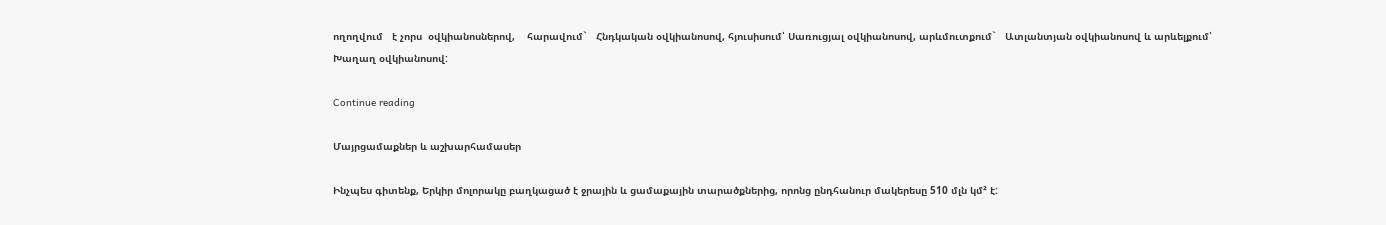ողողվում   է չորս  օվկիանոսներով,    հարավում`   Հնդկական օվկիանոսով, հյուսիսում՝ Սառուցյալ օվկիանոսով, արևմուտքում`   Ատլանտյան օվկիանոսով և արևելքում՝ Խաղաղ օվկիանոսով:

Continue reading

Մայրցամաքներ և աշխարհամասեր

Ինչպես գիտենք, Երկիր մոլորակը բաղկացած է ջրային և ցամաքային տարածքներից, որոնց ընդհանուր մակերեսը 510 մլն կմ² է: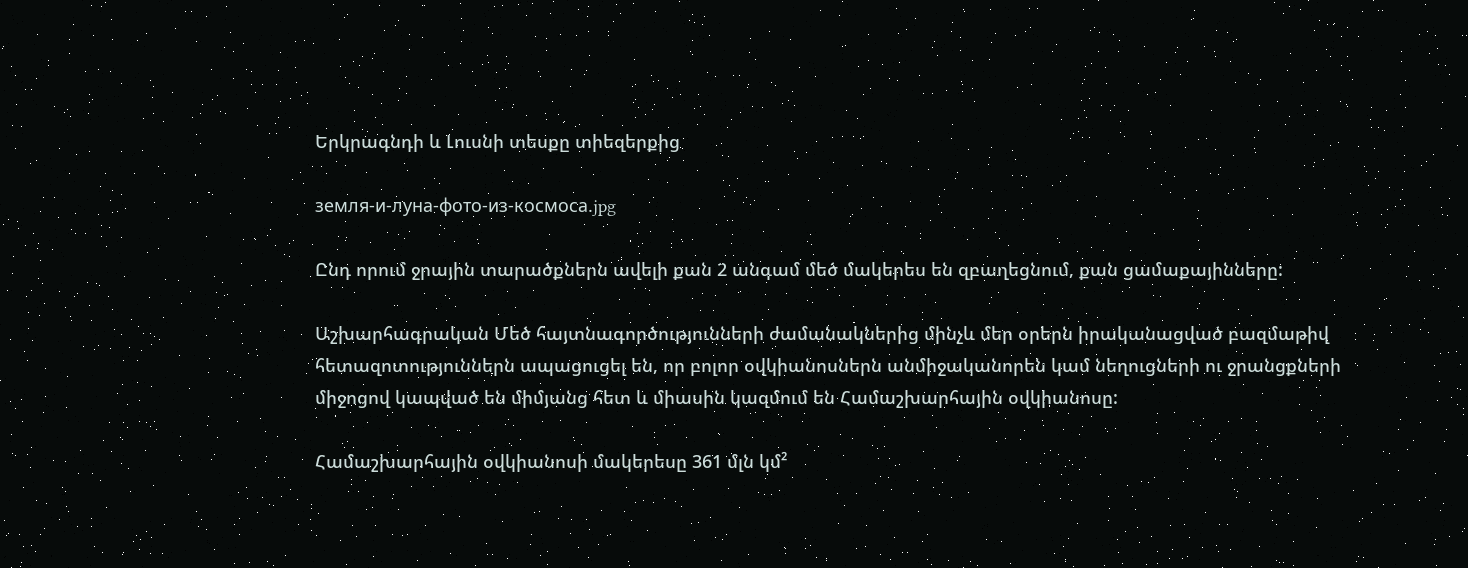Երկրագնդի և Լուսնի տեսքը տիեզերքից

земля-и-луна-фото-из-космоса.jpg

Ընդ որում ջրային տարածքներն ավելի քան 2 անգամ մեծ մակերես են զբաղեցնում, քան ցամաքայինները:

Աշխարհագրական Մեծ հայտնագործությունների ժամանակներից մինչև մեր օրերն իրականացված բազմաթիվ հետազոտություններն ապացուցել են, որ բոլոր օվկիանոսներն անմիջականորեն կամ նեղուցների ու ջրանցքների միջոցով կապված են միմյանց հետ և միասին կազմում են Համաշխարհային օվկիանոսը:

Համաշխարհային օվկիանոսի մակերեսը 361 մլն կմ²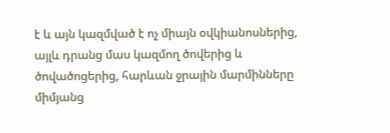է և այն կազմված է ոչ միայն օվկիանոսներից, այլև դրանց մաս կազմող ծովերից և ծովածոցերից, հարևան ջրային մարմինները միմյանց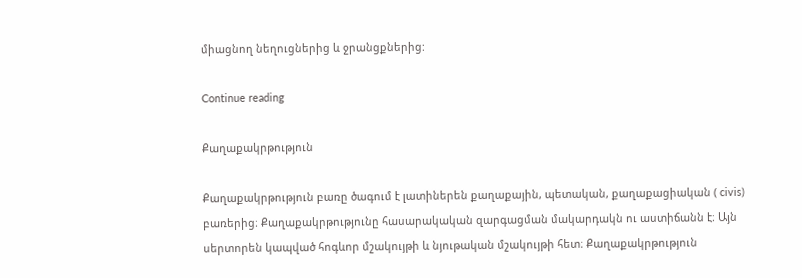միացնող նեղուցներից և ջրանցքներից:

Continue reading

Քաղաքակրթություն

Քաղաքակրթություն բառը ծագում է լատիներեն քաղաքային, պետական, քաղաքացիական ( civis) բառերից։ Քաղաքակրթությունը հասարակական զարգացման մակարդակն ու աստիճանն է։ Այն սերտորեն կապված հոգևոր մշակույթի և նյութական մշակույթի հետ։ Քաղաքակրթություն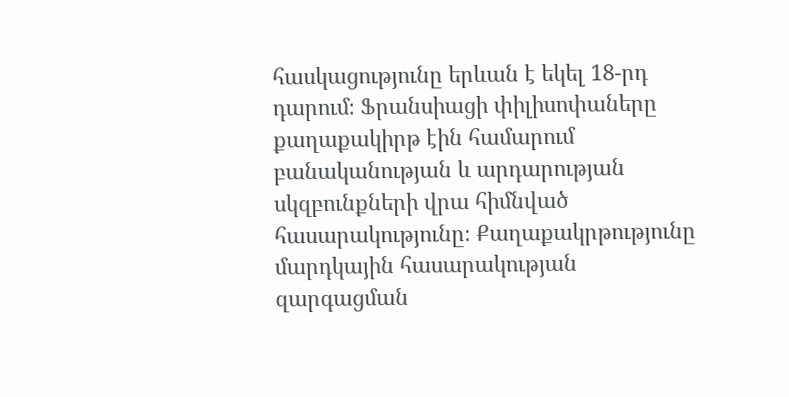հասկացությունը երևան է եկել 18-րդ դարում։ Ֆրանսիացի փիլիսոփաները քաղաքակիրթ էին համարում բանականության և արդարության սկզբունքների վրա հիմնված հասարակությունը։ Քաղաքակրթությունը մարդկային հասարակության զարգացման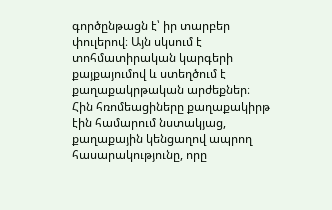գործընթացն է՝ իր տարբեր փուլերով։ Այն սկսում է տոհմատիրական կարգերի քայքայումով և ստեղծում է քաղաքակրթական արժեքներ։ Հին հռոմեացիները քաղաքակիրթ էին համարում նստակյաց, քաղաքային կենցաղով ապրող հասարակությունը, որը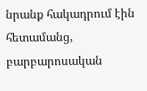նրանք հակադրում էին հետամանց, բարբարոսական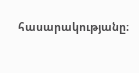հասարակությանը։